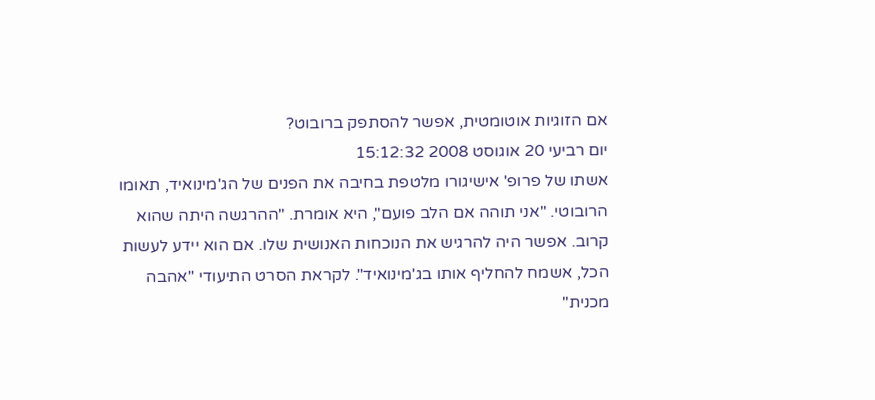אם הזוגיות אוטומטית, אפשר להסתפק ברובוט?
יום רביעי 20 אוגוסט 2008 15:12:32
אשתו של פרופ' אישיגורו מלטפת בחיבה את הפנים של הג'מינואיד, תאומו הרובוטי. "אני תוהה אם הלב פועם", היא אומרת. "ההרגשה היתה שהוא קרוב. אפשר היה להרגיש את הנוכחות האנושית שלו. אם הוא יידע לעשות הכל, אשמח להחליף אותו בג'מינואיד". לקראת הסרט התיעודי "אהבה מכנית"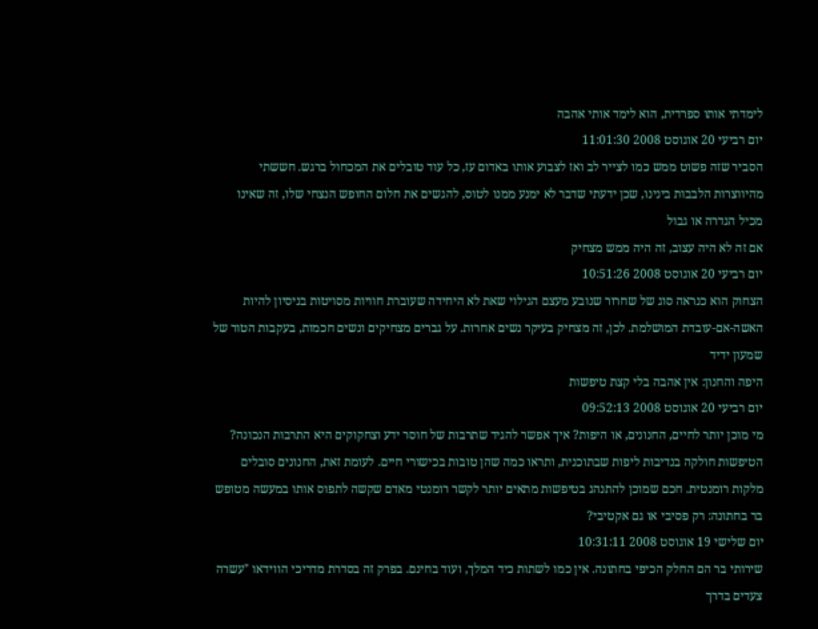לימדתי אותו ספרדית, הוא לימד אותי אהבה
יום רביעי 20 אוגוסט 2008 11:01:30
הסביר שזה פשוט ממש כמו לצייר לב ואז לצבוע אותו באדום עז, כל עוד טובלים את המכחול ברגש. חששתי מהיווצרות הלבבות בינינו, שכן ידעתי שדבר לא ימנע ממנו לטוס, להגשים את חלום החופש הנצחי שלו, זה שאינו מכיל הגדרה או גבול
אם זה לא היה עצוב, זה היה ממש מצחיק
יום רביעי 20 אוגוסט 2008 10:51:26
הצחוק הוא כנראה סוג של שחרור שנובע מעצם הגילוי שאת לא היחידה שעוברת חוויות מסויטות בניסיון להיות האשה-אם-עובדת המושלמת. לכן, זה מצחיק בעיקר נשים אחרות. על גברים מצחיקים ונשים חכמות, בעקבות הטור של שמעון ידיד
היפה והחנון: אין אהבה בלי קצת טיפשות
יום רביעי 20 אוגוסט 2008 09:52:13
מי מוכן יותר לחיים, החנונים, או היפות? איך אפשר להגיד שתרבות של חוסר ידע וצחקוקים היא התרבות הנכונה? הטיפשות חולקה בנדיבות ליפות שבתוכנית, ותראו כמה שהן טובות בכישורי חיים. לעומת זאת, החנונים סובלים מלקות רומנטית. חכם שמוכן להתנהג בטיפשות מתאים יותר לקשר רומנטי מאדם שקשה לתפוס אותו במעשה מטופש
בר בחתונה: רק פסיבי או גם אקטיבי?
יום שלישי 19 אוגוסט 2008 10:31:11
שירותי בר הם החלק הכיפי בחתונה. אין כמו לשתות כיד המלך, ועוד בחינם. בפרק זה בסדרת מדריכי הווידאו "עשרה צעדים בדרך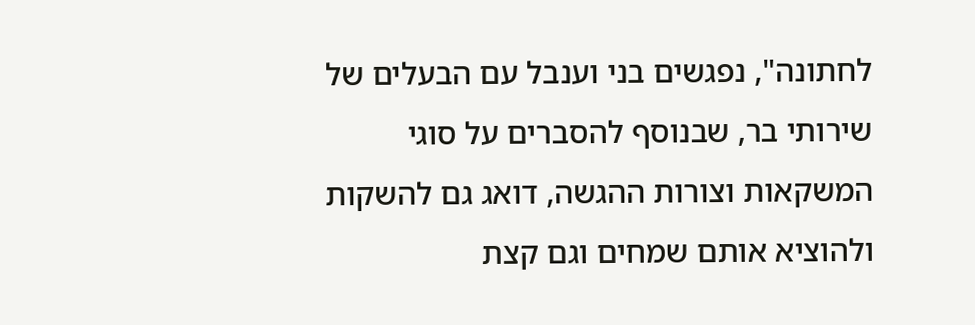לחתונה", נפגשים בני וענבל עם הבעלים של שירותי בר, שבנוסף להסברים על סוגי המשקאות וצורות ההגשה, דואג גם להשקות ולהוציא אותם שמחים וגם קצת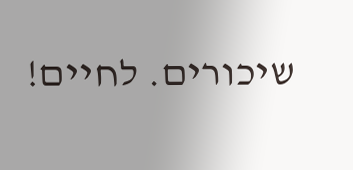שיכורים. לחיים!